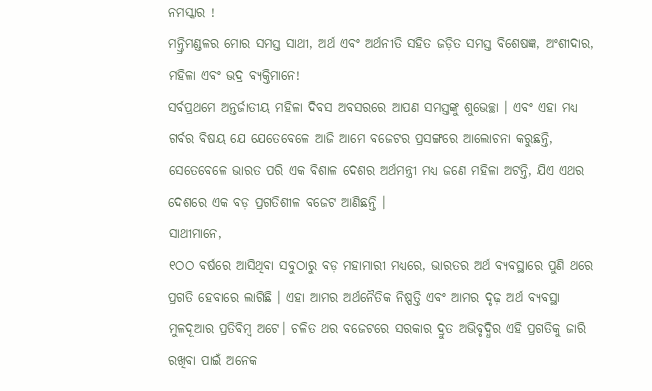ନମସ୍କାର !
ମନ୍ତ୍ରିମଣ୍ଡଳର ମୋର ସମସ୍ତ ସାଥୀ, ଅର୍ଥ ଏବଂ ଅର୍ଥନୀତି ସହିତ ଜଡ଼ିତ ସମସ୍ତ ବିଶେଷଜ୍ଞ, ଅଂଶୀଦାର, ମହିଳା ଏବଂ ଭଦ୍ର ବ୍ୟକ୍ତିମାନେ!
ସର୍ବପ୍ରଥମେ ଅନ୍ତର୍ଜାତୀୟ ମହିଳା ଦିବସ ଅବସରରେ ଆପଣ ସମସ୍ତଙ୍କୁ ଶୁଭେଚ୍ଛା । ଏବଂ ଏହା ମଧ୍ୟ ଗର୍ବର ବିଷୟ ଯେ ଯେତେବେଳେ ଆଜି ଆମେ ବଜେଟର ପ୍ରସଙ୍ଗରେ ଆଲୋଚନା କରୁଛନ୍ତି, ସେତେବେଳେ ଭାରତ ପରି ଏକ ବିଶାଳ ଦେଶର ଅର୍ଥମନ୍ତ୍ରୀ ମଧ୍ୟ ଜଣେ ମହିଳା ଅଟନ୍ତି, ଯିଏ ଏଥର ଦେଶରେ ଏକ ବଡ଼ ପ୍ରଗତିଶୀଳ ବଜେଟ ଆଣିଛନ୍ତି ।
ସାଥୀମାନେ,
୧ଠଠ ବର୍ଷରେ ଆସିଥିବା ସବୁଠାରୁ ବଡ଼ ମହାମାରୀ ମଧ୍ୟରେ, ଭାରତର ଅର୍ଥ ବ୍ୟବସ୍ଥାରେ ପୁଣି ଥରେ ପ୍ରଗତି ହେବାରେ ଲାଗିଛି । ଏହା ଆମର ଅର୍ଥନୈତିକ ନିଷ୍ପତ୍ତି ଏବଂ ଆମର ଦୃଢ଼ ଅର୍ଥ ବ୍ୟବସ୍ଥା ମୁଳଦୂଆର ପ୍ରତିବିମ୍ବ ଅଟେ। ଚଳିତ ଥର ବଜେଟରେ ସରକାର ଦ୍ରୁତ ଅଭିବୃଦ୍ଧିର ଏହି ପ୍ରଗତିକୁ ଜାରି ରଖିବା ପାଇଁ ଅନେକ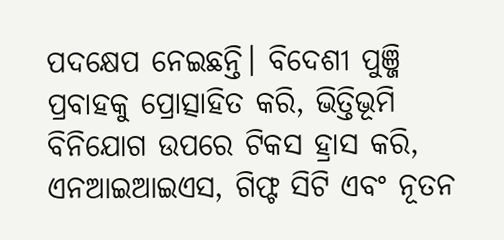ପଦକ୍ଷେପ ନେଇଛନ୍ତି। ବିଦେଶୀ ପୁଞ୍ଜି ପ୍ରବାହକୁ ପ୍ରୋତ୍ସାହିତ କରି, ଭିତ୍ତିଭୂମି ବିନିଯୋଗ ଉପରେ ଟିକସ ହ୍ରାସ କରି, ଏନଆଇଆଇଏସ, ଗିଫ୍ଟ ସିଟି ଏବଂ ନୂତନ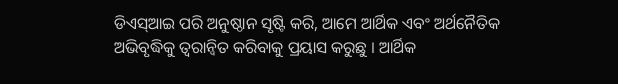ଡିଏସ୍ଆଇ ପରି ଅନୁଷ୍ଠାନ ସୃଷ୍ଟି କରି, ଆମେ ଆର୍ଥିକ ଏବଂ ଅର୍ଥନୈତିକ ଅଭିବୃଦ୍ଧିକୁ ତ୍ୱରାନ୍ୱିତ କରିବାକୁ ପ୍ରୟାସ କରୁଛୁ । ଆର୍ଥିକ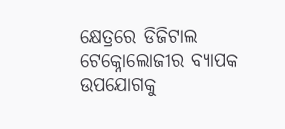କ୍ଷେତ୍ରରେ ଡିଜିଟାଲ ଟେକ୍ନୋଲୋଜୀର ବ୍ୟାପକ ଉପଯୋଗକୁ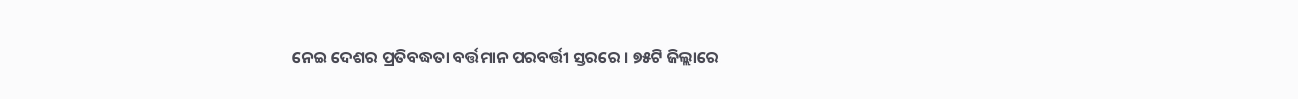ନେଇ ଦେଶର ପ୍ରତିବଦ୍ଧତା ବର୍ତ୍ତମାନ ପରବର୍ତ୍ତୀ ସ୍ତରରେ । ୭୫ଟି ଜିଲ୍ଲାରେ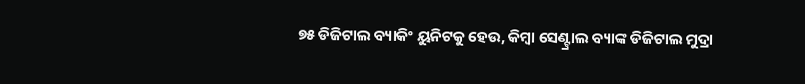୭୫ ଡିଜିଟାଲ ବ୍ୟାକିଂ ୟୁନିଟକୁ ହେଉ, କିମ୍ବା ସେଣ୍ଟ୍ରାଲ ବ୍ୟାଙ୍କ ଡିଜିଟାଲ ମୁଦ୍ରା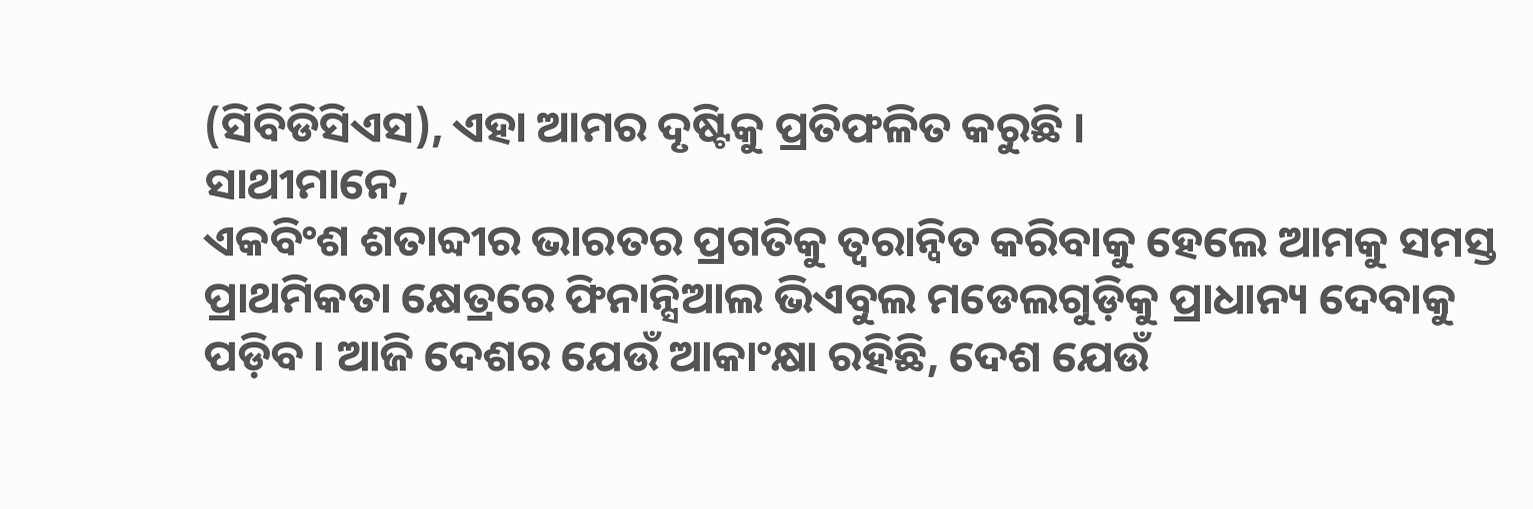(ସିବିଡିସିଏସ), ଏହା ଆମର ଦୃଷ୍ଟିକୁ ପ୍ରତିଫଳିତ କରୁଛି ।
ସାଥୀମାନେ,
ଏକବିଂଶ ଶତାବ୍ଦୀର ଭାରତର ପ୍ରଗତିକୁ ତ୍ୱରାନ୍ୱିତ କରିବାକୁ ହେଲେ ଆମକୁ ସମସ୍ତ ପ୍ରାଥମିକତା କ୍ଷେତ୍ରରେ ଫିନାନ୍ସିଆଲ ଭିଏବୁଲ ମଡେଲଗୁଡ଼ିକୁ ପ୍ରାଧାନ୍ୟ ଦେବାକୁ ପଡ଼ିବ । ଆଜି ଦେଶର ଯେଉଁ ଆକାଂକ୍ଷା ରହିଛି, ଦେଶ ଯେଉଁ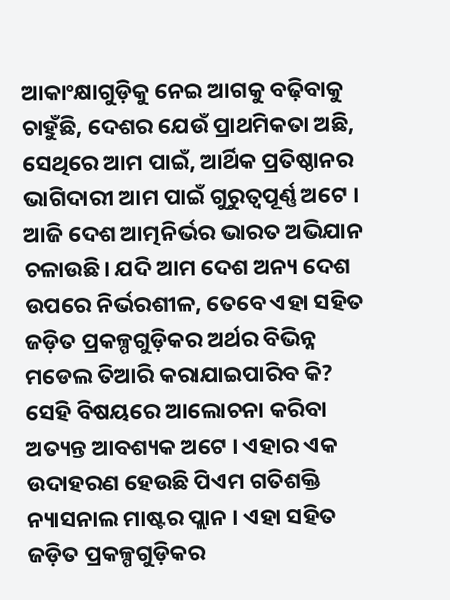ଆକାଂକ୍ଷାଗୁଡ଼ିକୁ ନେଇ ଆଗକୁ ବଢ଼ିବାକୁ ଚାହୁଁଛି, ଦେଶର ଯେଉଁ ପ୍ରାଥମିକତା ଅଛି, ସେଥିରେ ଆମ ପାଇଁ, ଆର୍ଥିକ ପ୍ରତିଷ୍ଠାନର ଭାଗିଦାରୀ ଆମ ପାଇଁ ଗୁରୁତ୍ୱପୂର୍ଣ୍ଣ ଅଟେ । ଆଜି ଦେଶ ଆତ୍ମନିର୍ଭର ଭାରତ ଅଭିଯାନ ଚଳାଉଛି। ଯଦି ଆମ ଦେଶ ଅନ୍ୟ ଦେଶ ଉପରେ ନିର୍ଭରଶୀଳ, ତେବେ ଏହା ସହିତ ଜଡ଼ିତ ପ୍ରକଳ୍ପଗୁଡ଼ିକର ଅର୍ଥର ବିଭିନ୍ନ ମଡେଲ ତିଆରି କରାଯାଇପାରିବ କି? ସେହି ବିଷୟରେ ଆଲୋଚନା କରିବା ଅତ୍ୟନ୍ତ ଆବଶ୍ୟକ ଅଟେ । ଏହାର ଏକ ଉଦାହରଣ ହେଉଛି ପିଏମ ଗତିଶକ୍ତି ନ୍ୟାସନାଲ ମାଷ୍ଟର ପ୍ଲାନ । ଏହା ସହିତ ଜଡ଼ିତ ପ୍ରକଳ୍ପଗୁଡ଼ିକର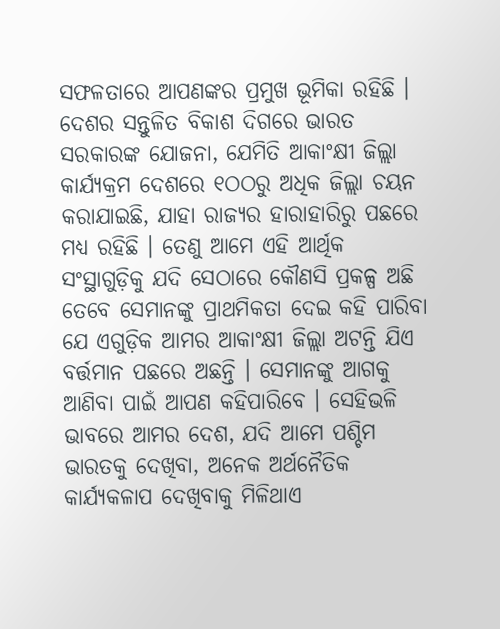ସଫଳତାରେ ଆପଣଙ୍କର ପ୍ରମୁଖ ଭୂମିକା ରହିଛି । ଦେଶର ସନ୍ତୁଳିତ ବିକାଶ ଦିଗରେ ଭାରତ ସରକାରଙ୍କ ଯୋଜନା, ଯେମିତି ଆକାଂକ୍ଷୀ ଜିଲ୍ଲା କାର୍ଯ୍ୟକ୍ରମ ଦେଶରେ ୧ଠଠରୁ ଅଧିକ ଜିଲ୍ଲା ଚୟନ କରାଯାଇଛି, ଯାହା ରାଜ୍ୟର ହାରାହାରିରୁ ପଛରେ ମଧ୍ୟ ରହିଛି । ତେଣୁ ଆମେ ଏହି ଆର୍ଥିକ ସଂସ୍ଥାଗୁଡ଼ିକୁ ଯଦି ସେଠାରେ କୌଣସି ପ୍ରକଳ୍ପ ଅଛି ତେବେ ସେମାନଙ୍କୁ ପ୍ରାଥମିକତା ଦେଇ କହି ପାରିବା ଯେ ଏଗୁଡ଼ିକ ଆମର ଆକାଂକ୍ଷୀ ଜିଲ୍ଲା ଅଟନ୍ତି ଯିଏ ବର୍ତ୍ତମାନ ପଛରେ ଅଛନ୍ତି । ସେମାନଙ୍କୁ ଆଗକୁ ଆଣିବା ପାଇଁ ଆପଣ କହିପାରିବେ । ସେହିଭଳି ଭାବରେ ଆମର ଦେଶ, ଯଦି ଆମେ ପଶ୍ଚିମ ଭାରତକୁ ଦେଖିବା, ଅନେକ ଅର୍ଥନୈତିକ କାର୍ଯ୍ୟକଳାପ ଦେଖିବାକୁ ମିଳିଥାଏ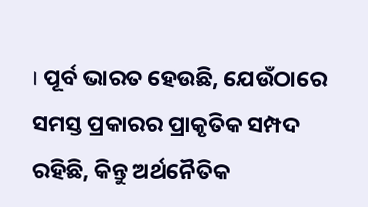। ପୂର୍ବ ଭାରତ ହେଉଛି, ଯେଉଁଠାରେ ସମସ୍ତ ପ୍ରକାରର ପ୍ରାକୃତିକ ସମ୍ପଦ ରହିଛି, କିନ୍ତୁ ଅର୍ଥନୈତିକ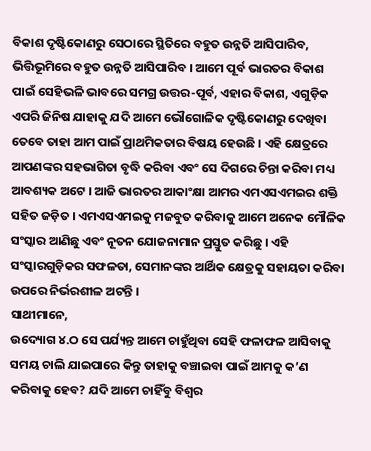ବିକାଶ ଦୃଷ୍ଟିକୋଣରୁ ସେଠାରେ ସ୍ଥିତିରେ ବହୁତ ଉନ୍ନତି ଆସିପାରିବ, ଭିତ୍ତିଭୂମିରେ ବହୁତ ଉନ୍ନତି ଆସିପାରିବ । ଆମେ ପୂର୍ବ ଭାରତର ବିକାଶ ପାଇଁ ସେହିଭଳି ଭାବରେ ସମଗ୍ର ଉତ୍ତର-ପୂର୍ବ, ଏହାର ବିକାଶ, ଏଗୁଡ଼ିକ ଏପରି ଜିନିଷ ଯାହାକୁ ଯଦି ଆମେ ଭୌଗୋଳିକ ଦୃଷ୍ଟିକୋଣରୁ ଦେଖିବା ତେବେ ତାହା ଆମ ପାଇଁ ପ୍ରାଥମିକତାର ବିଷୟ ହେଉଛି । ଏହି କ୍ଷେତ୍ରରେ ଆପଣଙ୍କର ସହଭାଗିତା ବୃଦ୍ଧି କରିବା ଏବଂ ସେ ଦିଗରେ ଚିନ୍ତା କରିବା ମଧ୍ୟ ଆବଶ୍ୟକ ଅଟେ । ଆଜି ଭାରତର ଆକାଂକ୍ଷା ଆମର ଏମଏସଏମଇର ଶକ୍ତି ସହିତ ଜଡ଼ିତ । ଏମଏସଏମଇକୁ ମଜବୁତ କରିବାକୁ ଆମେ ଅନେକ ମୌଳିକ ସଂସ୍କାର ଆଣିଛୁ ଏବଂ ନୂତନ ଯୋଜନାମାନ ପ୍ରସ୍ତୁତ କରିଛୁ । ଏହି ସଂସ୍କାରଗୁଡ଼ିକର ସଫଳତା, ସେମାନଙ୍କର ଆର୍ଥିକ କ୍ଷେତ୍ରକୁ ସହାୟତା କରିବା ଉପରେ ନିର୍ଭରଶୀଳ ଅଟନ୍ତି ।
ସାଥୀମାନେ,
ଉଦ୍ୟୋଗ ୪.ଠ ସେ ପର୍ଯ୍ୟନ୍ତ ଆମେ ଚାହୁଁଥିବା ସେହି ଫଳାଫଳ ଆସିବାକୁ ସମୟ ଚାଲି ଯାଇପାରେ କିନ୍ତୁ ତାହାକୁ ବଞ୍ଚାଇବା ପାଇଁ ଆମକୁ କ’ଣ କରିବାକୁ ହେବ? ଯଦି ଆମେ ଚାହିଁବୁ ବିଶ୍ୱର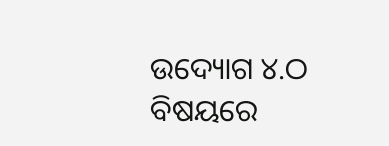ଉଦ୍ୟୋଗ ୪.ଠ ବିଷୟରେ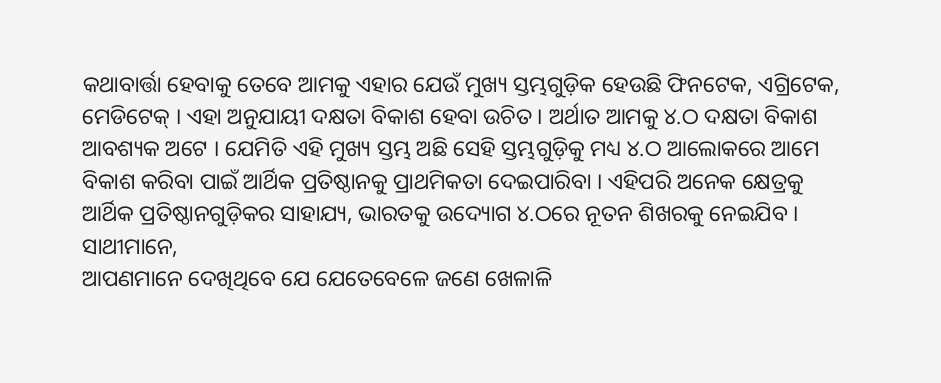କଥାବାର୍ତ୍ତା ହେବାକୁ ତେବେ ଆମକୁ ଏହାର ଯେଉଁ ମୁଖ୍ୟ ସ୍ତମ୍ଭଗୁଡ଼ିକ ହେଉଛି ଫିନଟେକ, ଏଗ୍ରିଟେକ, ମେଡିଟେକ୍ । ଏହା ଅନୁଯାୟୀ ଦକ୍ଷତା ବିକାଶ ହେବା ଉଚିତ । ଅର୍ଥାତ ଆମକୁ ୪.ଠ ଦକ୍ଷତା ବିକାଶ ଆବଶ୍ୟକ ଅଟେ । ଯେମିତି ଏହି ମୁଖ୍ୟ ସ୍ତମ୍ଭ ଅଛି ସେହି ସ୍ତମ୍ଭଗୁଡ଼ିକୁ ମଧ୍ୟ ୪.ଠ ଆଲୋକରେ ଆମେ ବିକାଶ କରିବା ପାଇଁ ଆର୍ଥିକ ପ୍ରତିଷ୍ଠାନକୁ ପ୍ରାଥମିକତା ଦେଇପାରିବା । ଏହିପରି ଅନେକ କ୍ଷେତ୍ରକୁ ଆର୍ଥିକ ପ୍ରତିଷ୍ଠାନଗୁଡ଼ିକର ସାହାଯ୍ୟ, ଭାରତକୁ ଉଦ୍ୟୋଗ ୪.ଠରେ ନୂତନ ଶିଖରକୁ ନେଇଯିବ ।
ସାଥୀମାନେ,
ଆପଣମାନେ ଦେଖିଥିବେ ଯେ ଯେତେବେଳେ ଜଣେ ଖେଳାଳି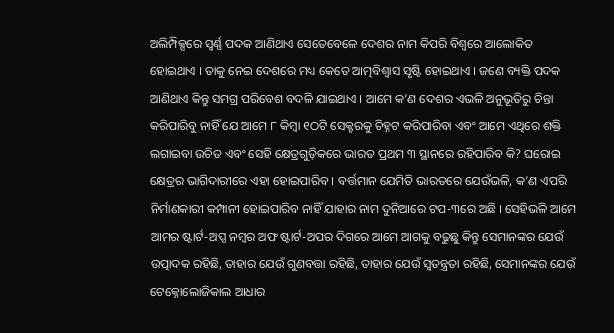ଅଲିମ୍ପିକ୍ସରେ ସ୍ୱର୍ଣ୍ଣ ପଦକ ଆଣିଥାଏ ସେତେବେଳେ ଦେଶର ନାମ କିପରି ବିଶ୍ୱରେ ଆଲୋକିତ ହୋଇଥାଏ । ତାକୁ ନେଇ ଦେଶରେ ମଧ୍ୟ କେତେ ଆତ୍ମବିଶ୍ୱାସ ସୃଷ୍ଟି ହୋଇଥାଏ । ଜଣେ ବ୍ୟକ୍ତି ପଦକ ଆଣିଥାଏ କିନ୍ତୁ ସମଗ୍ର ପରିବେଶ ବଦଳି ଯାଇଥାଏ । ଆମେ କ’ଣ ଦେଶର ଏଭଳି ଅନୁଭୂତିରୁ ଚିନ୍ତା କରିପାରିବୁ ନାହିଁ ଯେ ଆମେ ୮ କିମ୍ବା ୧ଠଟି ସେକ୍ଟରକୁ ଚିହ୍ନଟ କରିପାରିବା ଏବଂ ଆମେ ଏଥିରେ ଶକ୍ତି ଲଗାଇବା ଉଚିତ ଏବଂ ସେହି କ୍ଷେତ୍ରଗୁଡ଼ିକରେ ଭାରତ ପ୍ରଥମ ୩ ସ୍ଥାନରେ ରହିପାରିବ କି? ଘରୋଇ କ୍ଷେତ୍ରର ଭାଗିଦାରୀରେ ଏହା ହୋଇପାରିବ । ବର୍ତ୍ତମାନ ଯେମିତି ଭାରତରେ ଯେଉଁଭଳି, କ’ଣ ଏପରି ନିର୍ମାଣକାରୀ କମ୍ପାନୀ ହୋଇପାରିବ ନାହିଁ ଯାହାର ନାମ ଦୁନିଆରେ ଟପ-୩ରେ ଅଛି । ସେହିଭଳି ଆମେ ଆମର ଷ୍ଟାର୍ଟ-ଅପ୍ସ ନମ୍ବର ଅଫ ଷ୍ଟାର୍ଟ-ଅପର ଦିଗରେ ଆମେ ଆଗକୁ ବଢୁଛୁ କିନ୍ତୁ ସେମାନଙ୍କର ଯେଉଁ ଉତ୍ପାଦକ ରହିଛି, ତାହାର ଯେଉଁ ଗୁଣବତ୍ତା ରହିଛି, ତାହାର ଯେଉଁ ସ୍ୱତନ୍ତ୍ରତା ରହିଛି, ସେମାନଙ୍କର ଯେଉଁ ଟେକ୍ନୋଲୋଜିକାଲ ଆଧାର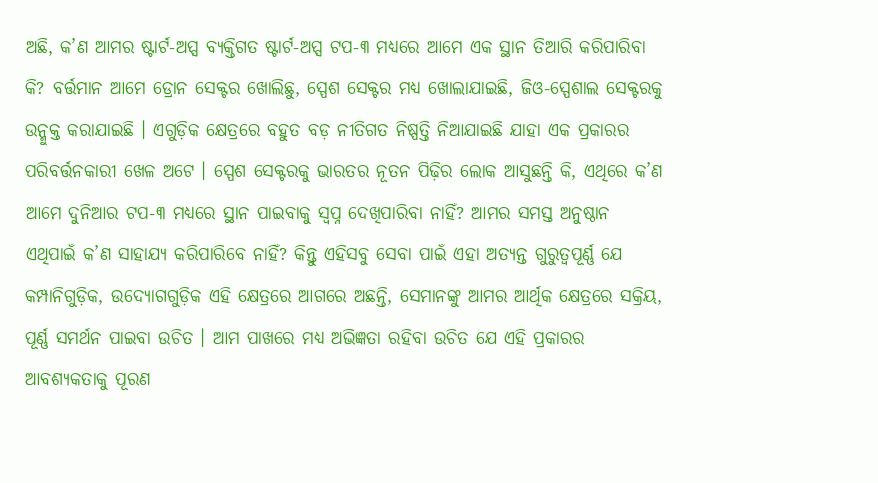ଅଛି, କ’ଣ ଆମର ଷ୍ଟାର୍ଟ-ଅପ୍ସ ବ୍ୟକ୍ତିଗତ ଷ୍ଟାର୍ଟ-ଅପ୍ସ ଟପ-୩ ମଧ୍ୟରେ ଆମେ ଏକ ସ୍ଥାନ ତିଆରି କରିପାରିବା କି? ବର୍ତ୍ତମାନ ଆମେ ଡ୍ରୋନ ସେକ୍ଟର ଖୋଲିଛୁ, ସ୍ପେଶ ସେକ୍ଟର ମଧ୍ୟ ଖୋଲାଯାଇଛି, ଜିଓ-ସ୍ପେଶାଲ ସେକ୍ଟରକୁ ଉନ୍ମୁକ୍ତ କରାଯାଇଛି । ଏଗୁଡ଼ିକ କ୍ଷେତ୍ରରେ ବହୁତ ବଡ଼ ନୀତିଗତ ନିଷ୍ପତ୍ତି ନିଆଯାଇଛି ଯାହା ଏକ ପ୍ରକାରର ପରିବର୍ତ୍ତନକାରୀ ଖେଳ ଅଟେ । ସ୍ପେଶ ସେକ୍ଟରକୁ ଭାରତର ନୂତନ ପିଢ଼ିର ଲୋକ ଆସୁଛନ୍ତି କି, ଏଥିରେ କ’ଣ ଆମେ ଦୁନିଆର ଟପ-୩ ମଧ୍ୟରେ ସ୍ଥାନ ପାଇବାକୁ ସ୍ୱପ୍ନ ଦେଖିପାରିବା ନାହିଁ? ଆମର ସମସ୍ତ ଅନୁଷ୍ଠାନ ଏଥିପାଇଁ କ’ଣ ସାହାଯ୍ୟ କରିପାରିବେ ନାହିଁ? କିନ୍ତୁ ଏହିସବୁ ସେବା ପାଇଁ ଏହା ଅତ୍ୟନ୍ତ ଗୁରୁତ୍ୱପୂର୍ଣ୍ଣ ଯେ କମ୍ପାନିଗୁଡ଼ିକ, ଉଦ୍ୟୋଗଗୁଡ଼ିକ ଏହି କ୍ଷେତ୍ରରେ ଆଗରେ ଅଛନ୍ତି, ସେମାନଙ୍କୁ ଆମର ଆର୍ଥିକ କ୍ଷେତ୍ରରେ ସକ୍ରିୟ, ପୂର୍ଣ୍ଣ ସମର୍ଥନ ପାଇବା ଉଚିତ । ଆମ ପାଖରେ ମଧ୍ୟ ଅଭିଜ୍ଞତା ରହିବା ଉଚିତ ଯେ ଏହି ପ୍ରକାରର ଆବଶ୍ୟକତାକୁ ପୂରଣ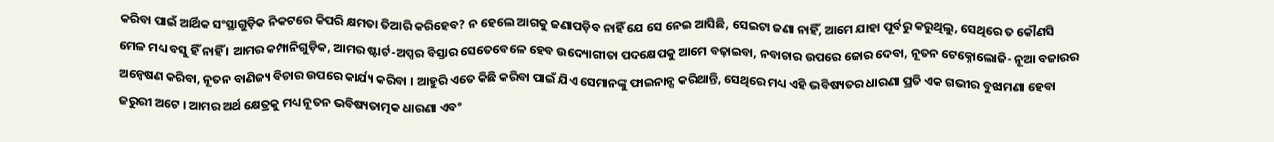କରିବା ପାଇଁ ଆର୍ଥିକ ସଂସ୍ଥାଗୁଡ଼ିକ ନିକଟରେ କିପରି କ୍ଷମତା ତିଆରି କରିହେବ? ନ ହେଲେ ଆଗକୁ ଜଣାପଡ଼ିବ ନାହିଁ ଯେ ସେ ନେଇ ଆସିଛି, ସେଇଟା ଜଣା ନାହିଁ, ଆମେ ଯାହା ପୂର୍ବରୁ କରୁଥିଲୁ, ସେଥିରେ ତ କୌଣସି ମେଳ ମଧ୍ୟ ବସୁ ହିଁ ନାହିଁ । ଆମର କମ୍ପାନିଗୁଡ଼ିକ, ଆମର ଷ୍ଟାର୍ଟ-ଅପ୍ସର ବିସ୍ତାର ସେତେବେଳେ ହେବ ଉଦ୍ୟୋଗୀତା ପଦକ୍ଷେପକୁ ଆମେ ବଢ଼ାଇବା, ନବାଚାର ଉପରେ ଜୋର ଦେବା, ନୂତନ ଟେକ୍ନୋଲୋଜି- ନୂଆ ବଜାରର ଅନ୍ୱେଷଣ କରିବା, ନୂତନ ବାଣିଜ୍ୟ ବିଚାର ଉପରେ କାର୍ଯ୍ୟ କରିବା । ଆହୁରି ଏତେ କିଛି କରିବା ପାଇଁ ଯିଏ ସେମାନଙ୍କୁ ଫାଇନାନ୍ସ କରିଥାନ୍ତି, ସେଥିରେ ମଧ୍ୟ ଏହି ଭବିଷ୍ୟତର ଧାରଣା ପ୍ରତି ଏକ ଗଭୀର ବୁଝାମଣା ହେବା ଜରୁରୀ ଅଟେ । ଆମର ଅର୍ଥ କ୍ଷେତ୍ରକୁ ମଧ୍ୟ ନୂତନ ଭବିଷ୍ୟତାତ୍ମକ ଧାରଣା ଏବଂ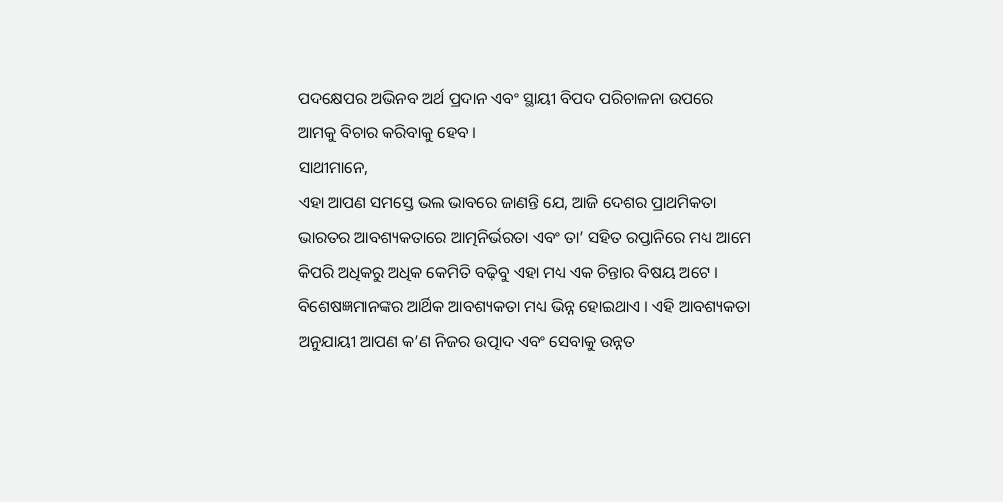ପଦକ୍ଷେପର ଅଭିନବ ଅର୍ଥ ପ୍ରଦାନ ଏବଂ ସ୍ଥାୟୀ ବିପଦ ପରିଚାଳନା ଉପରେ ଆମକୁ ବିଚାର କରିବାକୁ ହେବ ।
ସାଥୀମାନେ,
ଏହା ଆପଣ ସମସ୍ତେ ଭଲ ଭାବରେ ଜାଣନ୍ତି ଯେ, ଆଜି ଦେଶର ପ୍ରାଥମିକତା ଭାରତର ଆବଶ୍ୟକତାରେ ଆତ୍ମନିର୍ଭରତା ଏବଂ ତା’ ସହିତ ରପ୍ତାନିରେ ମଧ୍ୟ ଆମେ କିପରି ଅଧିକରୁ ଅଧିକ କେମିତି ବଢ଼ିବୁ ଏହା ମଧ୍ୟ ଏକ ଚିନ୍ତାର ବିଷୟ ଅଟେ । ବିଶେଷଜ୍ଞମାନଙ୍କର ଆର୍ଥିକ ଆବଶ୍ୟକତା ମଧ୍ୟ ଭିନ୍ନ ହୋଇଥାଏ । ଏହି ଆବଶ୍ୟକତା ଅନୁଯାୟୀ ଆପଣ କ’ଣ ନିଜର ଉତ୍ପାଦ ଏବଂ ସେବାକୁ ଉନ୍ନତ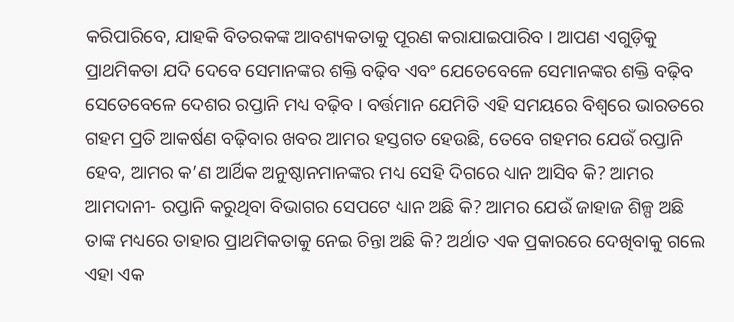କରିପାରିବେ, ଯାହକି ବିତରକଙ୍କ ଆବଶ୍ୟକତାକୁ ପୂରଣ କରାଯାଇପାରିବ । ଆପଣ ଏଗୁଡ଼ିକୁ ପ୍ରାଥମିକତା ଯଦି ଦେବେ ସେମାନଙ୍କର ଶକ୍ତି ବଢ଼ିବ ଏବଂ ଯେତେବେଳେ ସେମାନଙ୍କର ଶକ୍ତି ବଢ଼ିବ ସେତେବେଳେ ଦେଶର ରପ୍ତାନି ମଧ୍ୟ ବଢ଼ିବ । ବର୍ତ୍ତମାନ ଯେମିତି ଏହି ସମୟରେ ବିଶ୍ୱରେ ଭାରତରେ ଗହମ ପ୍ରତି ଆକର୍ଷଣ ବଢ଼ିବାର ଖବର ଆମର ହସ୍ତଗତ ହେଉଛି, ତେବେ ଗହମର ଯେଉଁ ରପ୍ତାନି ହେବ, ଆମର କ’ଣ ଆର୍ଥିକ ଅନୁଷ୍ଠାନମାନଙ୍କର ମଧ୍ୟ ସେହି ଦିଗରେ ଧ୍ୟାନ ଆସିବ କି? ଆମର ଆମଦାନୀ- ରପ୍ତାନି କରୁଥିବା ବିଭାଗର ସେପଟେ ଧ୍ୟାନ ଅଛି କି? ଆମର ଯେଉଁ ଜାହାଜ ଶିଳ୍ପ ଅଛି ତାଙ୍କ ମଧ୍ୟରେ ତାହାର ପ୍ରାଥମିକତାକୁ ନେଇ ଚିନ୍ତା ଅଛି କି? ଅର୍ଥାତ ଏକ ପ୍ରକାରରେ ଦେଖିବାକୁ ଗଲେ ଏହା ଏକ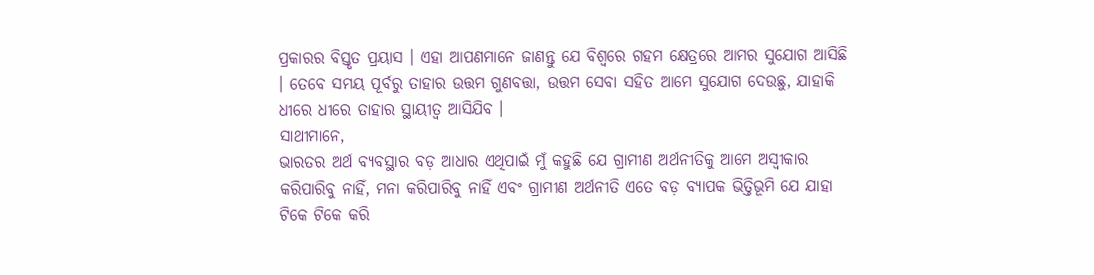ପ୍ରକାରର ବିସ୍ତୃତ ପ୍ରୟାସ । ଏହା ଆପଣମାନେ ଜାଣନ୍ତୁ ଯେ ବିଶ୍ୱରେ ଗହମ କ୍ଷେତ୍ରରେ ଆମର ସୁଯୋଗ ଆସିଛି । ତେବେ ସମୟ ପୂର୍ବରୁ ତାହାର ଉତ୍ତମ ଗୁଣବତ୍ତା, ଉତ୍ତମ ସେବା ସହିତ ଆମେ ସୁଯୋଗ ଦେଉଛୁ, ଯାହାକି ଧୀରେ ଧୀରେ ତାହାର ସ୍ଥାୟୀତ୍ୱ ଆସିଯିବ ।
ସାଥୀମାନେ,
ଭାରତର ଅର୍ଥ ବ୍ୟବସ୍ଥାର ବଡ଼ ଆଧାର ଏଥିପାଇଁ ମୁଁ କହୁଛି ଯେ ଗ୍ରାମୀଣ ଅର୍ଥନୀତିକୁ ଆମେ ଅସ୍ୱୀକାର କରିପାରିବୁ ନାହିଁ, ମନା କରିପାରିବୁ ନାହିଁ ଏବଂ ଗ୍ରାମୀଣ ଅର୍ଥନୀତି ଏତେ ବଡ଼ ବ୍ୟାପକ ଭିତ୍ତିଭୂମି ଯେ ଯାହା ଟିକେ ଟିକେ କରି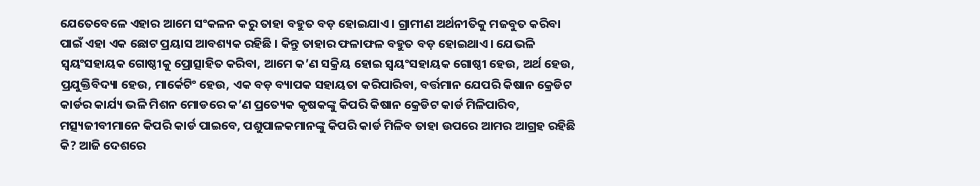ଯେତେବେଳେ ଏହାର ଆମେ ସଂକଳନ କରୁ ତାହା ବହୁତ ବଡ଼ ହୋଇଯାଏ । ଗ୍ରାମୀଣ ଅର୍ଥନୀତିକୁ ମଜବୁତ କରିବା ପାଇଁ ଏହା ଏକ ଛୋଟ ପ୍ରୟାସ ଆବଶ୍ୟକ ରହିଛି । କିନ୍ତୁ ତାହାର ଫଳାଫଳ ବହୁତ ବଡ଼ ହୋଇଥାଏ । ଯେଭଳି ସ୍ୱୟଂସହାୟକ ଗୋଷ୍ଠୀକୁ ପ୍ରୋତ୍ସାହିତ କରିବା, ଆମେ କ’ଣ ସକ୍ରିୟ ହୋଇ ସ୍ୱୟଂସହାୟକ ଗୋଷ୍ଠୀ ହେଉ, ଅର୍ଥ ହେଉ, ପ୍ରଯୁକ୍ତିବିଦ୍ୟା ହେଉ, ମାର୍କେଟିଂ ହେଉ, ଏକ ବଡ଼ ବ୍ୟାପକ ସହାୟତା କରିପାରିବା, ବର୍ତ୍ତମାନ ଯେପରି କିଷାନ କ୍ରେଡିଟ କାର୍ଡର କାର୍ଯ୍ୟ ଭଳି ମିଶନ ମୋଡରେ କ’ଣ ପ୍ରତ୍ୟେକ କୃଷକଙ୍କୁ କିପରି କିଷାନ କ୍ରେଡିଟ କାର୍ଡ ମିଳିପାରିବ, ମତ୍ସ୍ୟଜୀବୀମାନେ କିପରି କାର୍ଡ ପାଇବେ, ପଶୁପାଳକମାନଙ୍କୁ କିପରି କାର୍ଡ ମିଳିବ ତାହା ଉପରେ ଆମର ଆଗ୍ରହ ରହିଛି କି? ଆଜି ଦେଶରେ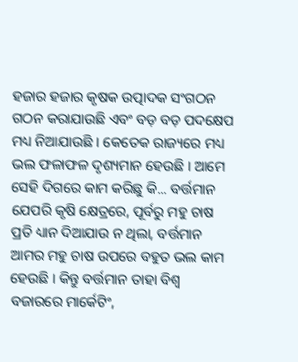ହଜାର ହଜାର କୃଷକ ଉତ୍ପାଦକ ସଂଗଠନ ଗଠନ କରାଯାଉଛି ଏବଂ ବଡ଼ ବଡ଼ ପଦକ୍ଷେପ ମଧ୍ୟ ନିଆଯାଉଛି । କେତେକ ରାଜ୍ୟରେ ମଧ୍ୟ ଭଲ ଫଳାଫଳ ଦୃଶ୍ୟମାନ ହେଉଛି । ଆମେ ସେହି ଦିଗରେ କାମ କରିଛୁ କି... ବର୍ତ୍ତମାନ ଯେପରି କୃଷି କ୍ଷେତ୍ରରେ, ପୂର୍ବରୁ ମହୁ ଚାଷ ପ୍ରତି ଧ୍ୟାନ ଦିଆଯାଉ ନ ଥିଲା, ବର୍ତ୍ତମାନ ଆମର ମହୁ ଚାଷ ଉପରେ ବହୁତ ଭଲ କାମ ହେଉଛି । କିନ୍ତୁ ବର୍ତ୍ତମାନ ତାହା ବିଶ୍ୱ ବଜାରରେ ମାର୍କେଟିଂ,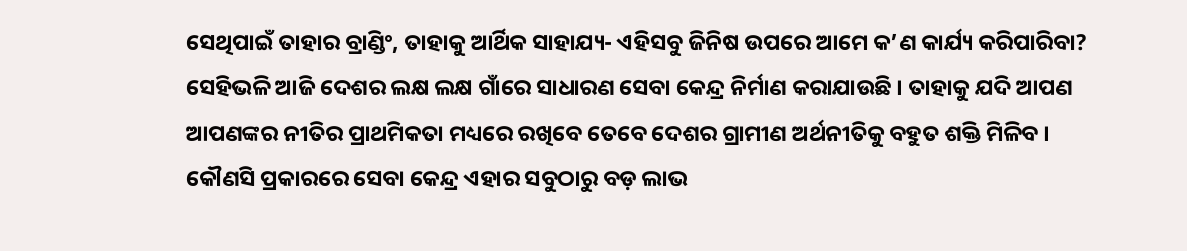ସେଥିପାଇଁ ତାହାର ବ୍ରାଣ୍ଡିଂ, ତାହାକୁ ଆର୍ଥିକ ସାହାଯ୍ୟ- ଏହିସବୁ ଜିନିଷ ଉପରେ ଆମେ କ’ଣ କାର୍ଯ୍ୟ କରିପାରିବା? ସେହିଭଳି ଆଜି ଦେଶର ଲକ୍ଷ ଲକ୍ଷ ଗାଁରେ ସାଧାରଣ ସେବା କେନ୍ଦ୍ର ନିର୍ମାଣ କରାଯାଉଛି । ତାହାକୁ ଯଦି ଆପଣ ଆପଣଙ୍କର ନୀତିର ପ୍ରାଥମିକତା ମଧ୍ୟରେ ରଖିବେ ତେବେ ଦେଶର ଗ୍ରାମୀଣ ଅର୍ଥନୀତିକୁ ବହୁତ ଶକ୍ତି ମିଳିବ । କୌଣସି ପ୍ରକାରରେ ସେବା କେନ୍ଦ୍ର ଏହାର ସବୁଠାରୁ ବଡ଼ ଲାଭ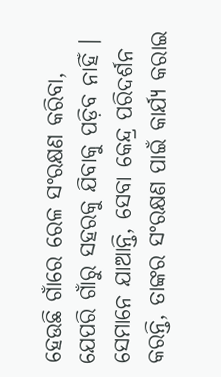ହେଉଛି ଗାଁରେ ରେଳ ସଂରକ୍ଷଣ କରିବା, ଯେପରି ଗାଁରୁ ସହରକୁ ଯିବାକୁ ପଡ଼ିବ ନାହିଁ । ସେମାନେ ଯାଆନ୍ତି, ସେବା କେନ୍ଦ୍ର ପରିଦର୍ଶନ କରନ୍ତି, ତାଙ୍କର ସଂରକ୍ଷଣ ପାଇଁ କାର୍ଯ୍ୟ କରାଇ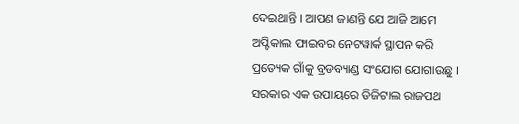ଦେଇଥାନ୍ତି । ଆପଣ ଜାଣନ୍ତି ଯେ ଆଜି ଆମେ ଅପ୍ଟିକାଲ ଫାଇବର ନେଟୱାର୍କ ସ୍ଥାପନ କରି ପ୍ରତ୍ୟେକ ଗାଁକୁ ବ୍ରଡବ୍ୟାଣ୍ଡ ସଂଯୋଗ ଯୋଗାଉଛୁ । ସରକାର ଏକ ଉପାୟରେ ଡିଜିଟାଲ ରାଜପଥ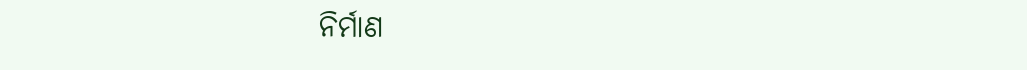ନିର୍ମାଣ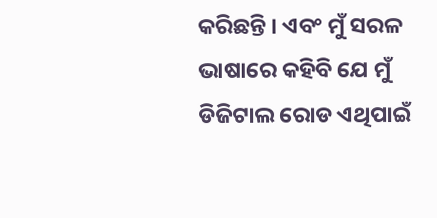କରିଛନ୍ତି । ଏବଂ ମୁଁ ସରଳ ଭାଷାରେ କହିବି ଯେ ମୁଁ ଡିଜିଟାଲ ରୋଡ ଏଥିପାଇଁ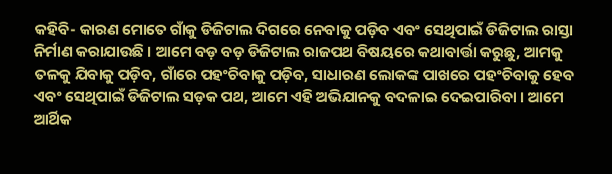କହିବି- କାରଣ ମୋତେ ଗାଁକୁ ଡିଜିଟାଲ ଦିଗରେ ନେବାକୁ ପଡ଼ିବ ଏବଂ ସେଥିପାଇଁ ଡିଜିଟାଲ ରାସ୍ତା ନିର୍ମାଣ କରାଯାଉଛି । ଆମେ ବଡ଼ ବଡ଼ ଡିଜିଟାଲ ରାଜପଥ ବିଷୟରେ କଥାବାର୍ତ୍ତା କରୁଛୁ, ଆମକୁ ତଳକୁ ଯିବାକୁ ପଡ଼ିବ, ଗାଁରେ ପହଂଚିବାକୁ ପଡ଼ିବ, ସାଧାରଣ ଲୋକଙ୍କ ପାଖରେ ପହଂଚିବାକୁ ହେବ ଏବଂ ସେଥିପାଇଁ ଡିଜିଟାଲ ସଡ଼କ ପଥ, ଆମେ ଏହି ଅଭିଯାନକୁ ବଦଳାଇ ଦେଇପାରିବା । ଆମେ ଆର୍ଥିକ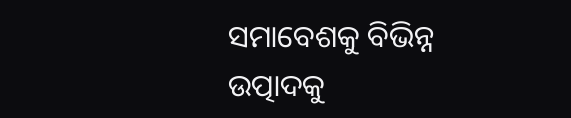ସମାବେଶକୁ ବିଭିନ୍ନ ଉତ୍ପାଦକୁ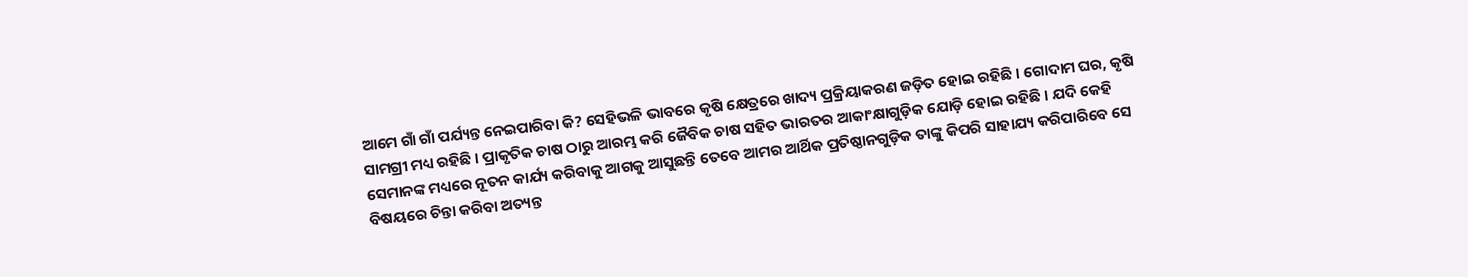ଆମେ ଗାଁ ଗାଁ ପର୍ଯ୍ୟନ୍ତ ନେଇପାରିବା କି? ସେହିଭଳି ଭାବରେ କୃଷି କ୍ଷେତ୍ରରେ ଖାଦ୍ୟ ପ୍ରକ୍ରିୟାକରଣ ଜଡ଼ିତ ହୋଇ ରହିଛି । ଗୋଦାମ ଘର, କୃଷି ସାମଗ୍ରୀ ମଧ୍ୟ ରହିଛି । ପ୍ରାକୃତିକ ଚାଷ ଠାରୁ ଆରମ୍ଭ କରି ଜୈବିକ ଚାଷ ସହିତ ଭାରତର ଆକାଂକ୍ଷାଗୁଡ଼ିକ ଯୋଡ଼ି ହୋଇ ରହିଛି । ଯଦି କେହି ସେମାନଙ୍କ ମଧ୍ୟରେ ନୂତନ କାର୍ଯ୍ୟ କରିବାକୁ ଆଗକୁ ଆସୁଛନ୍ତି ତେବେ ଆମର ଆର୍ଥିକ ପ୍ରତିଷ୍ଠାନଗୁଡ଼ିକ ତାଙ୍କୁ କିପରି ସାହାଯ୍ୟ କରିପାରିବେ ସେ ବିଷୟରେ ଚିନ୍ତା କରିବା ଅତ୍ୟନ୍ତ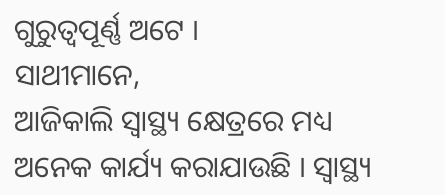ଗୁରୁତ୍ୱପୂର୍ଣ୍ଣ ଅଟେ ।
ସାଥୀମାନେ,
ଆଜିକାଲି ସ୍ୱାସ୍ଥ୍ୟ କ୍ଷେତ୍ରରେ ମଧ୍ୟ ଅନେକ କାର୍ଯ୍ୟ କରାଯାଉଛି । ସ୍ୱାସ୍ଥ୍ୟ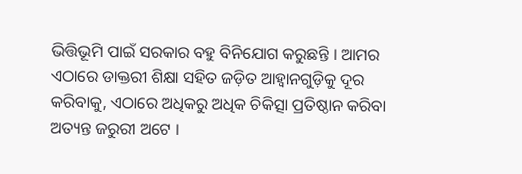ଭିତ୍ତିଭୂମି ପାଇଁ ସରକାର ବହୁ ବିନିଯୋଗ କରୁଛନ୍ତି । ଆମର ଏଠାରେ ଡାକ୍ତରୀ ଶିକ୍ଷା ସହିତ ଜଡ଼ିତ ଆହ୍ୱାନଗୁଡ଼ିକୁ ଦୂର କରିବାକୁ, ଏଠାରେ ଅଧିକରୁ ଅଧିକ ଚିକିତ୍ସା ପ୍ରତିଷ୍ଠାନ କରିବା ଅତ୍ୟନ୍ତ ଜରୁରୀ ଅଟେ ।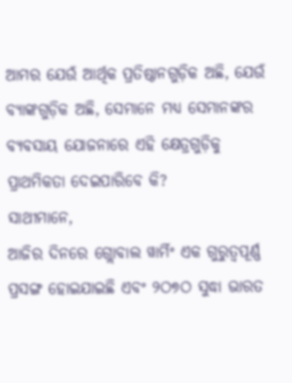ଆମର ଯେଉଁ ଆର୍ଥିକ ପ୍ରତିଷ୍ଠାନଗୁଡ଼ିକ ଅଛି, ଯେଉଁ ବ୍ୟାଙ୍କଗୁଡ଼ିକ ଅଛି, ସେମାନେ ମଧ୍ୟ ସେମାନଙ୍କର ବ୍ୟବସାୟ ଯୋଜନାରେ ଏହି କ୍ଷେତ୍ରଗୁଡ଼ିକୁ ପ୍ରାଥମିକତା ଦେଇପାରିବେ କି?
ସାଥୀମାନେ,
ଆଜିର ଦିନରେ ଗ୍ଲୋବାଲ ୱାର୍ମିଂ ଏକ ଗୁରୁତ୍ୱପୂର୍ଣ୍ଣ ପ୍ରସଙ୍ଗ ହୋଇଯାଇଛି ଏବଂ ୨ଠ୭ଠ ସୁଦ୍ଧା ଭାରତ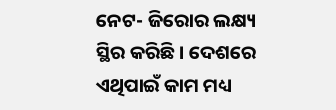ନେଟ- ଜିରୋର ଲକ୍ଷ୍ୟ ସ୍ଥିର କରିଛି । ଦେଶରେ ଏଥିପାଇଁ କାମ ମଧ୍ୟ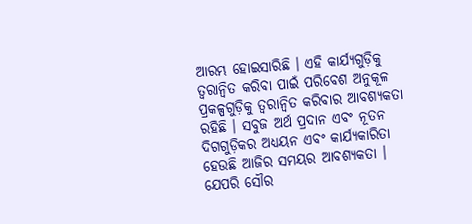ଆରମ୍ଭ ହୋଇସାରିଛି । ଏହି କାର୍ଯ୍ୟଗୁଡ଼ିକୁ ତ୍ୱରାନ୍ୱିତ କରିବା ପାଇଁ ପରିବେଶ ଅନୁକୂଳ ପ୍ରକଳ୍ପଗୁଡ଼ିକୁ ତ୍ୱରାନ୍ୱିତ କରିବାର ଆବଶ୍ୟକତା ରହିଛି । ସବୁଜ ଅର୍ଥ ପ୍ରଦାନ ଏବଂ ନୂତନ ଦିଗଗୁଡ଼ିକର ଅଧ୍ୟୟନ ଏବଂ କାର୍ଯ୍ୟକାରିତା ହେଉଛି ଆଜିର ସମୟର ଆବଶ୍ୟକତା । ଯେପରି ସୌର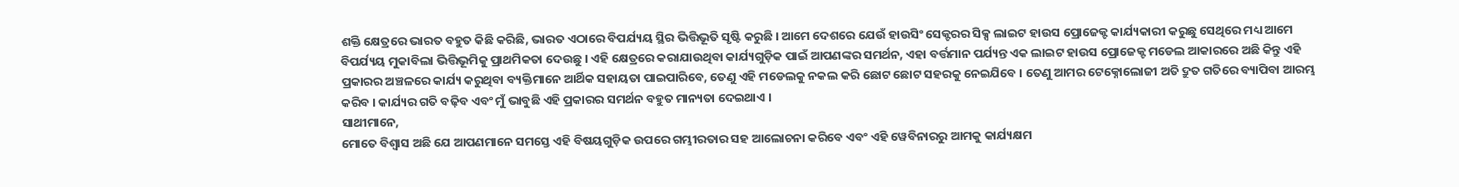ଶକ୍ତି କ୍ଷେତ୍ରରେ ଭାରତ ବହୁତ କିଛି କରିଛି, ଭାରତ ଏଠାରେ ବିପର୍ଯ୍ୟୟ ସ୍ଥିର ଭିତ୍ତିଭୂତି ସୃଷ୍ଟି କରୁଛି । ଆମେ ଦେଶରେ ଯେଉଁ ହାଉସିଂ ସେକ୍ଟରର ସିକ୍ସ ଲାଇଟ ହାଉସ ପ୍ରୋଜେକ୍ଟ କାର୍ଯ୍ୟକାରୀ କରୁଛୁ ସେଥିରେ ମଧ୍ୟ ଆମେ ବିପର୍ଯ୍ୟୟ ମୁକାବିଲା ଭିତ୍ତିଭୂମିକୁ ପ୍ରାଥମିକତା ଦେଉଛୁ । ଏହି କ୍ଷେତ୍ରରେ କରାଯାଉଥିବା କାର୍ଯ୍ୟଗୁଡ଼ିକ ପାଇଁ ଆପଣଙ୍କର ସମର୍ଥନ, ଏହା ବର୍ତ୍ତମାନ ପର୍ଯ୍ୟନ୍ତ ଏକ ଲାଇଟ ହାଉସ ପ୍ରୋଜେକ୍ଟ ମଡେଲ ଆକାରରେ ଅଛି କିନ୍ତୁ ଏହି ପ୍ରକାରର ଅଞ୍ଚଳରେ କାର୍ଯ୍ୟ କରୁଥିବା ବ୍ୟକ୍ତିମାନେ ଆର୍ଥିକ ସହାୟତା ପାଇପାରିବେ, ତେଣୁ ଏହି ମଡେଲକୁ ନକଲ କରି ଛୋଟ ଛୋଟ ସହରକୁ ନେଇଯିବେ । ତେଣୁ ଆମର ଟେକ୍ନୋଲୋଜୀ ଅତି ଦ୍ରୁତ ଗତିରେ ବ୍ୟାପିବା ଆରମ୍ଭ କରିବ । କାର୍ଯ୍ୟର ଗତି ବଢ଼ିବ ଏବଂ ମୁଁ ଭାବୁଛି ଏହି ପ୍ରକାରର ସମର୍ଥନ ବହୁତ ମାନ୍ୟତା ଦେଇଥାଏ ।
ସାଥୀମାନେ,
ମୋତେ ବିଶ୍ୱାସ ଅଛି ଯେ ଆପଣମାନେ ସମସ୍ତେ ଏହି ବିଷୟଗୁଡ଼ିକ ଉପରେ ଗମ୍ଭୀରତାର ସହ ଆଲୋଚନା କରିବେ ଏବଂ ଏହି ୱେବିନାରରୁ ଆମକୁ କାର୍ଯ୍ୟକ୍ଷମ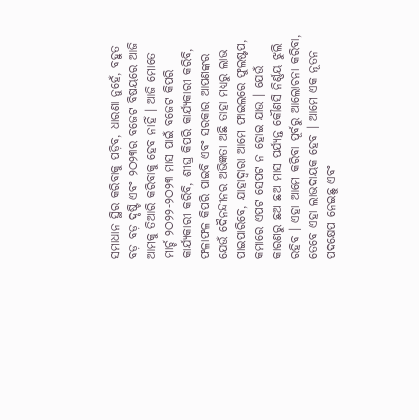ସମାଧାନ ସ୍ଥିର କରିବାକୁ ପଡ଼ିବ, ଧାରଣା ନୁହେଁ, ବହୁତ ବଡ଼ ବଡ଼ ଦୃଷ୍ଟି ଏବଂ ୨ଠ୨୩ର ବଜେଟ ବିଷୟରେ ଆଜି ଆମକୁ ତିଆରି କରିବାକୁ ହେବ ନାହିଁ । ଆଜି ମୋତେ ମାର୍ଚ୍ଚ ୨ଠ୨୨-୨ଠ୨୩ ମାସ ପାଇଁ ବଜେଟ କିପରି କାର୍ଯ୍ୟକାରୀ କରିବି, ଶୀଘ୍ର କିପରି କାର୍ଯ୍ୟକାରୀ କରିବି, ଫଳାଫଳ କିପରି ପାଇବି ଏବଂ ସରକାର ଆପଣଙ୍କର ଯେଉଁ ଦୈନନ୍ଦୀନର ଅଭିଜ୍ଞତା ଅଛି ତାହା ମଧ୍ୟରୁ ଲାଭ ପାଇପାରିବେ, ଯାହାଦ୍ୱାରା ଆମେ ଫାଇଲରେ ଫୁଲଷ୍ଟପ, କମାରେ ଏପଟ ସେପଟ ନ ହୋଇ ଯାଉ । ଯେଉଁ କାରଣରୁ ଛଅ ଛଅ ମାସ ପର୍ଯ୍ୟନ୍ତ କୌଣସି ନିର୍ଣ୍ଣୟ ଝୁଲି ରହିବ । ଏହା ଆମେ କରିବା ପୂର୍ବରୁ ଆଲୋଚନା କରିବା, ତେବେ ଏହା ଲାଭଦାୟକ ହେବ । ଆମେ ଏକ ନୂତନ ପଦକ୍ଷେପ ନେଇଛୁ ଏବଂ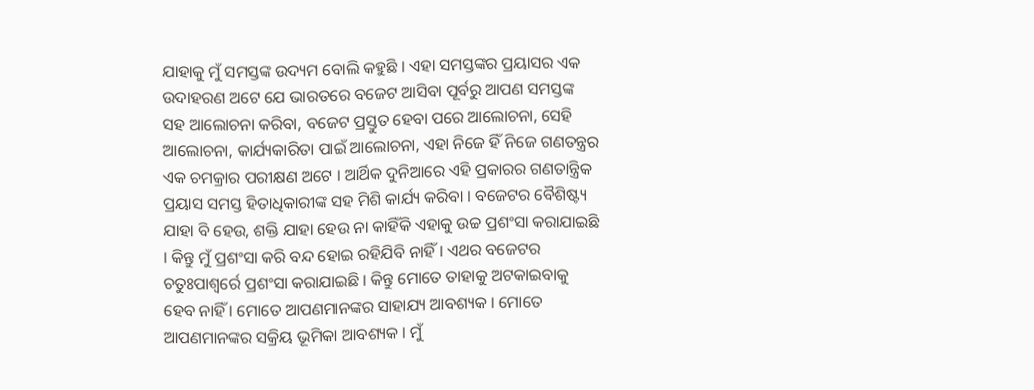ଯାହାକୁ ମୁଁ ସମସ୍ତଙ୍କ ଉଦ୍ୟମ ବୋଲି କହୁଛି । ଏହା ସମସ୍ତଙ୍କର ପ୍ରୟାସର ଏକ ଉଦାହରଣ ଅଟେ ଯେ ଭାରତରେ ବଜେଟ ଆସିବା ପୂର୍ବରୁ ଆପଣ ସମସ୍ତଙ୍କ ସହ ଆଲୋଚନା କରିବା, ବଜେଟ ପ୍ରସ୍ତୁତ ହେବା ପରେ ଆଲୋଚନା, ସେହି ଆଲୋଚନା, କାର୍ଯ୍ୟକାରିତା ପାଇଁ ଆଲୋଚନା, ଏହା ନିଜେ ହିଁ ନିଜେ ଗଣତନ୍ତ୍ରର ଏକ ଚମକ୍ରାର ପରୀକ୍ଷଣ ଅଟେ । ଆର୍ଥିକ ଦୁନିଆରେ ଏହି ପ୍ରକାରର ଗଣତାନ୍ତ୍ରିକ ପ୍ରୟାସ ସମସ୍ତ ହିତାଧିକାରୀଙ୍କ ସହ ମିଶି କାର୍ଯ୍ୟ କରିବା । ବଜେଟର ବୈଶିଷ୍ଟ୍ୟ ଯାହା ବି ହେଉ, ଶକ୍ତି ଯାହା ହେଉ ନା କାହିଁକି ଏହାକୁ ଉଚ୍ଚ ପ୍ରଶଂସା କରାଯାଇଛି । କିନ୍ତୁ ମୁଁ ପ୍ରଶଂସା କରି ବନ୍ଦ ହୋଇ ରହିଯିବି ନାହିଁ । ଏଥର ବଜେଟର ଚତୁଃପାଶ୍ୱର୍ରେ ପ୍ରଶଂସା କରାଯାଇଛି । କିନ୍ତୁ ମୋତେ ତାହାକୁ ଅଟକାଇବାକୁ ହେବ ନାହିଁ । ମୋତେ ଆପଣମାନଙ୍କର ସାହାଯ୍ୟ ଆବଶ୍ୟକ । ମୋତେ ଆପଣମାନଙ୍କର ସକ୍ରିୟ ଭୂମିକା ଆବଶ୍ୟକ । ମୁଁ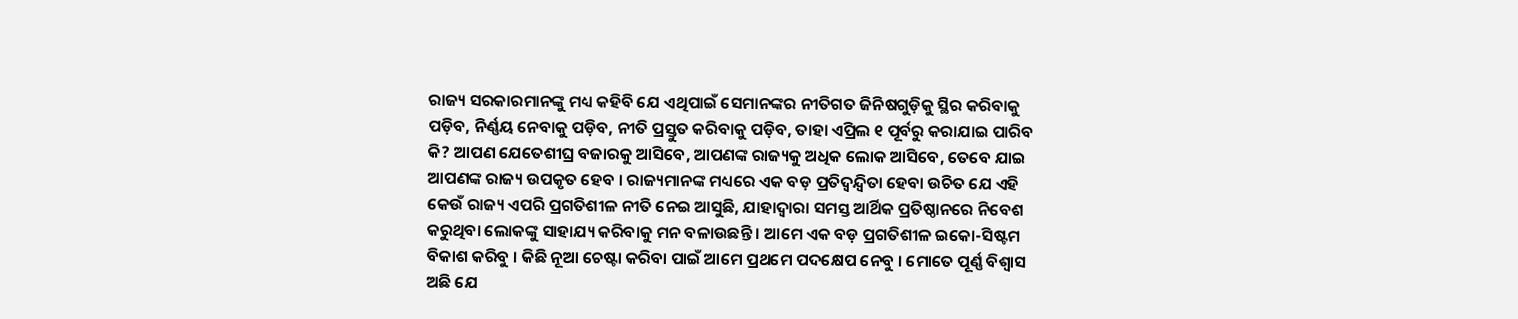ରାଜ୍ୟ ସରକାରମାନଙ୍କୁ ମଧ୍ୟ କହିବି ଯେ ଏଥିପାଇଁ ସେମାନଙ୍କର ନୀତିଗତ ଜିନିଷଗୁଡ଼ିକୁ ସ୍ଥିର କରିବାକୁ ପଡ଼ିବ, ନିର୍ଣ୍ଣୟ ନେବାକୁ ପଡ଼ିବ, ନୀତି ପ୍ରସ୍ତୁତ କରିବାକୁ ପଡ଼ିବ, ତାହା ଏପ୍ରିଲ ୧ ପୂର୍ବରୁ କରାଯାଇ ପାରିବ କି? ଆପଣ ଯେତେଶୀଘ୍ର ବଜାରକୁ ଆସିବେ, ଆପଣଙ୍କ ରାଜ୍ୟକୁ ଅଧିକ ଲୋକ ଆସିବେ, ତେବେ ଯାଇ ଆପଣଙ୍କ ରାଜ୍ୟ ଉପକୃତ ହେବ । ରାଜ୍ୟମାନଙ୍କ ମଧ୍ୟରେ ଏକ ବଡ଼ ପ୍ରତିଦ୍ୱନ୍ଦ୍ୱିତା ହେବା ଉଚିତ ଯେ ଏହି କେଉଁ ରାଜ୍ୟ ଏପରି ପ୍ରଗତିଶୀଳ ନୀତି ନେଇ ଆସୁଛି, ଯାହାଦ୍ୱାରା ସମସ୍ତ ଆର୍ଥିକ ପ୍ରତିଷ୍ଠାନରେ ନିବେଶ କରୁଥିବା ଲୋକଙ୍କୁ ସାହାଯ୍ୟ କରିବାକୁ ମନ ବଳାଉଛନ୍ତି । ଆମେ ଏକ ବଡ଼ ପ୍ରଗତିଶୀଳ ଇକୋ-ସିଷ୍ଟମ ବିକାଶ କରିବୁ । କିଛି ନୂଆ ଚେଷ୍ଟା କରିବା ପାଇଁ ଆମେ ପ୍ରଥମେ ପଦକ୍ଷେପ ନେବୁ । ମୋତେ ପୂର୍ଣ୍ଣ ବିଶ୍ୱାସ ଅଛି ଯେ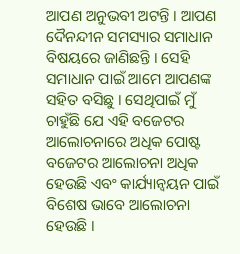ଆପଣ ଅନୁଭବୀ ଅଟନ୍ତି । ଆପଣ ଦୈନନ୍ଦୀନ ସମସ୍ୟାର ସମାଧାନ ବିଷୟରେ ଜାଣିଛନ୍ତି । ସେହି ସମାଧାନ ପାଇଁ ଆମେ ଆପଣଙ୍କ ସହିତ ବସିଛୁ । ସେଥିପାଇଁ ମୁଁ ଚାହୁଁଛି ଯେ ଏହି ବଜେଟର ଆଲୋଚନାରେ ଅଧିକ ପୋଷ୍ଟ ବଜେଟର ଆଲୋଚନା ଅଧିକ ହେଉଛି ଏବଂ କାର୍ଯ୍ୟାନ୍ୱୟନ ପାଇଁ ବିଶେଷ ଭାବେ ଆଲୋଚନା ହେଉଛି ।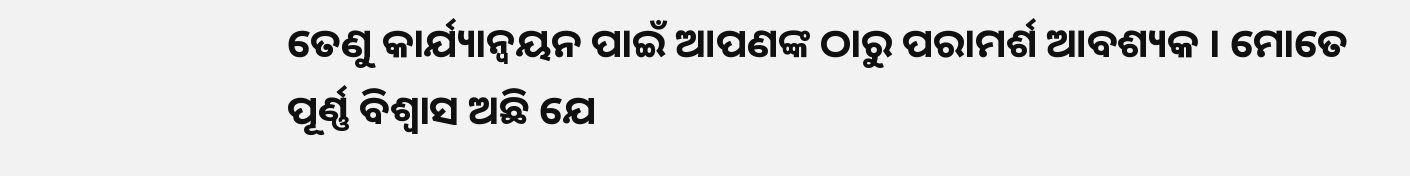ତେଣୁ କାର୍ଯ୍ୟାନ୍ୱୟନ ପାଇଁ ଆପଣଙ୍କ ଠାରୁ ପରାମର୍ଶ ଆବଶ୍ୟକ । ମୋତେ ପୂର୍ଣ୍ଣ ବିଶ୍ୱାସ ଅଛି ଯେ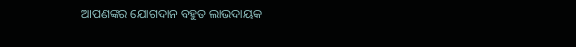ଆପଣଙ୍କର ଯୋଗଦାନ ବହୁତ ଲାଭଦାୟକ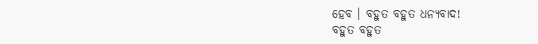ହେବ । ବହୁତ ବହୁତ ଧନ୍ୟବାଦ!
ବହୁତ ବହୁତ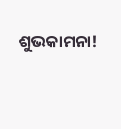ଶୁଭକାମନା!